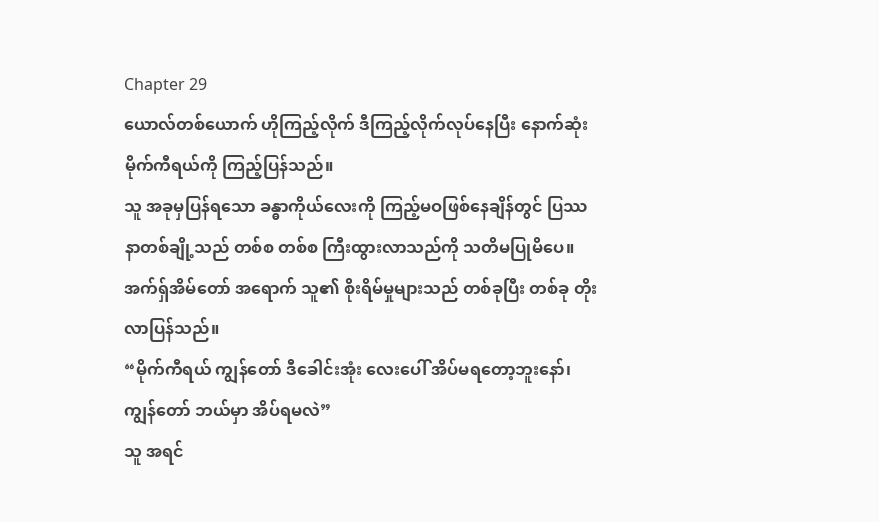Chapter 29
ယောလ်တစ်ယောက် ဟိုကြည့်လိုက် ဒီကြည့်လိုက်လုပ်နေပြီး နောက်ဆုံး မိုက်ကီရယ်ကို ကြည့်ပြန်သည်။
သူ အခုမှပြန်ရသော ခန္ဓာကိုယ်လေးကို ကြည့်မဝဖြစ်နေချိန်တွင် ပြဿနာတစ်ချို့သည် တစ်စ တစ်စ ကြီးထွားလာသည်ကို သတိမပြုမိပေ။ အက်ရှ်အိမ်တော် အရောက် သူ၏ စိုးရိမ်မှုများသည် တစ်ခုပြီး တစ်ခု တိုးလာပြန်သည်။
“မိုက်ကီရယ် ကျွန်တော် ဒီခေါင်းအုံး လေးပေါ် အိပ်မရတော့ဘူးနော်၊ ကျွန်တော် ဘယ်မှာ အိပ်ရမလဲ”
သူ အရင်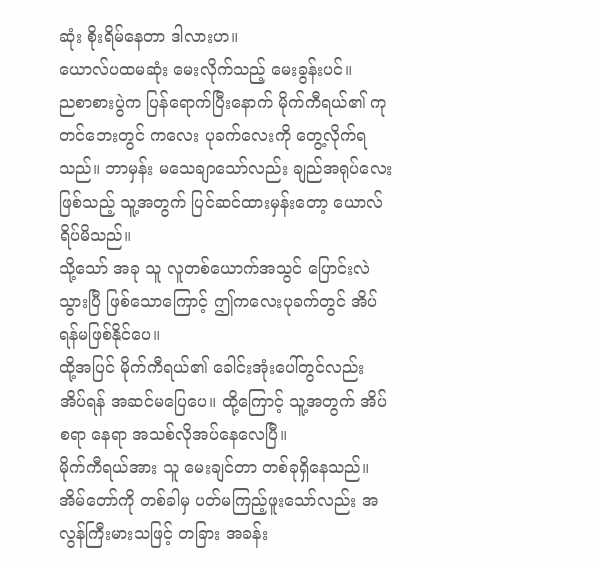ဆုံး စိုးရိမ်နေတာ ဒါလားဟ။
ယောလ်ပထမဆုံး မေးလိုက်သည့် မေးခွန်းပင်။
ညစာစားပွဲက ပြန်ရောက်ပြီးနောက် မိုက်ကီရယ်၏ ကုတင်ဘေးတွင် ကလေး ပုခက်လေးကို တွေ့လိုက်ရသည်။ ဘာမှန်း မသေချာသော်လည်း ချည်အရုပ်လေးဖြစ်သည့် သူ့အတွက် ပြင်ဆင်ထားမှန်းတော့ ယောလ်ရိပ်မိသည်။
သို့သော် အခု သူ လူတစ်ယောက်အသွင် ပြောင်းလဲသွားပြီ ဖြစ်သောကြောင့် ဤကလေးပုခက်တွင် အိပ်ရန်မဖြစ်နိုင်ပေ။
ထို့အပြင် မိုက်ကီရယ်၏ ခေါင်းအုံးပေါ်တွင်လည်း အိပ်ရန် အဆင်မပြေပေ။ ထို့ကြောင့် သူ့အတွက် အိပ်စရာ နေရာ အသစ်လိုအပ်နေလေပြီ။
မိုက်ကီရယ်အား သူ မေးချင်တာ တစ်ခုရှိနေသည်။ အိမ်တော်ကို တစ်ခါမှ ပတ်မကြည့်ဖူးသော်လည်း အလွန်ကြီးမားသဖြင့် တခြား အခန်း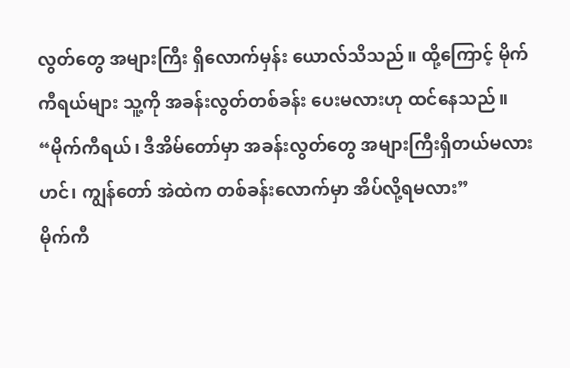လွတ်တွေ အများကြီး ရှိလောက်မှန်း ယောလ်သိသည်။ ထို့ကြောင့် မိုက်ကီရယ်များ သူ့ကို အခန်းလွတ်တစ်ခန်း ပေးမလားဟု ထင်နေသည်။
“မိုက်ကီရယ်၊ ဒီအိမ်တော်မှာ အခန်းလွတ်တွေ အများကြီးရှိတယ်မလားဟင်၊ ကျွန်တော် အဲထဲက တစ်ခန်းလောက်မှာ အိပ်လို့ရမလား”
မိုက်ကီ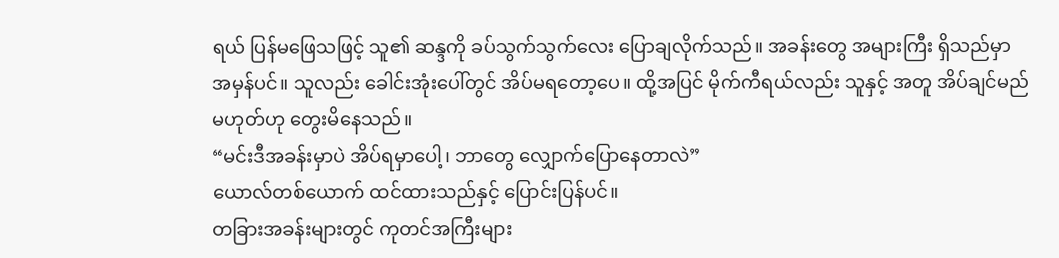ရယ် ပြန်မဖြေသဖြင့် သူ၏ ဆန္ဒကို ခပ်သွက်သွက်လေး ပြောချလိုက်သည်။ အခန်းတွေ အများကြီး ရှိသည်မှာ အမှန်ပင်။ သူလည်း ခေါင်းအုံးပေါ်တွင် အိပ်မရတော့ပေ။ ထို့အပြင် မိုက်ကီရယ်လည်း သူနှင့် အတူ အိပ်ချင်မည် မဟုတ်ဟု တွေးမိနေသည်။
“မင်းဒီအခန်းမှာပဲ အိပ်ရမှာပေါ့၊ ဘာတွေ လျှောက်ပြောနေတာလဲ”
ယောလ်တစ်ယောက် ထင်ထားသည်နှင့် ပြောင်းပြန်ပင်။
တခြားအခန်းများတွင် ကုတင်အကြီးများ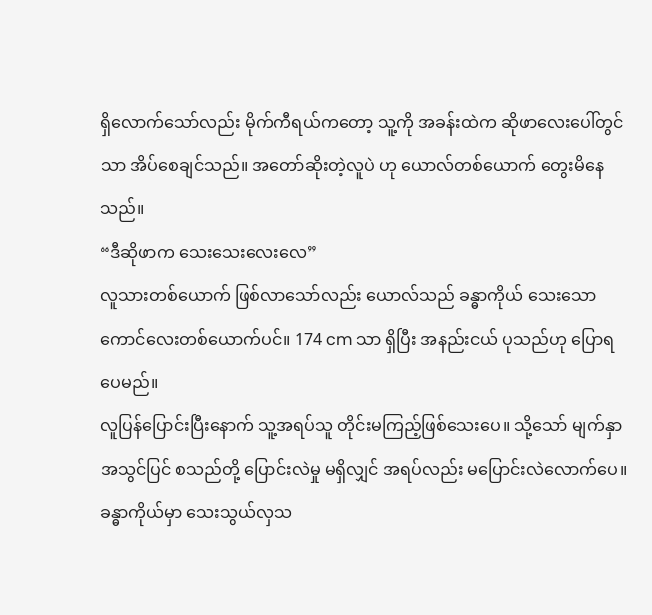ရှိလောက်သော်လည်း မိုက်ကီရယ်ကတော့ သူ့ကို အခန်းထဲက ဆိုဖာလေးပေါ်တွင်သာ အိပ်စေချင်သည်။ အတော်ဆိုးတဲ့လူပဲ ဟု ယောလ်တစ်ယောက် တွေးမိနေသည်။
“ဒီဆိုဖာက သေးသေးလေးလေ”
လူသားတစ်ယောက် ဖြစ်လာသော်လည်း ယောလ်သည် ခန္ဓာကိုယ် သေးသော ကောင်လေးတစ်ယောက်ပင်။ 174 cm သာ ရှိပြီး အနည်းငယ် ပုသည်ဟု ပြောရပေမည်။
လူပြန်ပြောင်းပြီးနောက် သူ့အရပ်သူ တိုင်းမကြည့်ဖြစ်သေးပေ။ သို့သော် မျက်နှာ အသွင်ပြင် စသည်တို့ ပြောင်းလဲမှု မရှိလျှင် အရပ်လည်း မပြောင်းလဲလောက်ပေ။ ခန္ဓာကိုယ်မှာ သေးသွယ်လှသ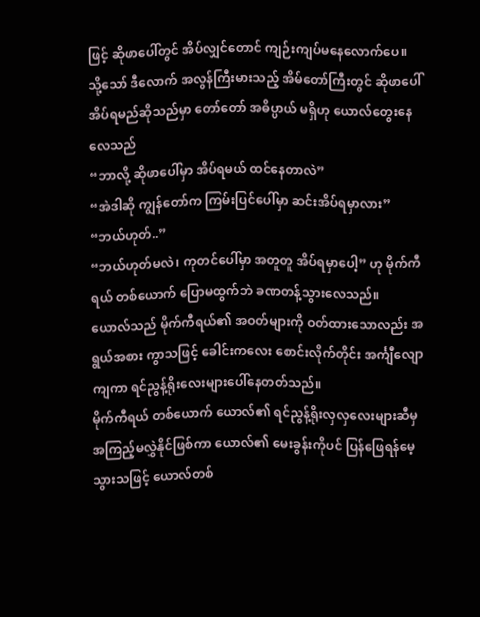ဖြင့် ဆိုဖာပေါ်တွင် အိပ်လျှင်တောင် ကျဉ်းကျပ်မနေလောက်ပေ။
သို့သော် ဒီလောက် အလွန်ကြီးမားသည့် အိမ်တော်ကြီးတွင် ဆိုဖာပေါ်အိပ်ရမည်ဆိုသည်မှာ တော်တော် အဓိပ္ပာယ် မရှိဟု ယောလ်တွေးနေလေသည်
“ဘာလို့ ဆိုဖာပေါ်မှာ အိပ်ရမယ် ထင်နေတာလဲ”
“အဲဒါဆို ကျွန်တော်က ကြမ်းပြင်ပေါ်မှာ ဆင်းအိပ်ရမှာလား”
“ဘယ်ဟုတ်..”
“ဘယ်ဟုတ်မလဲ၊ ကုတင်ပေါ်မှာ အတူတူ အိပ်ရမှာပေါ့” ဟု မိုက်ကီရယ် တစ်ယောက် ပြောမထွက်ဘဲ ခဏတန့်သွားလေသည်။
ယောလ်သည် မိုက်ကီရယ်၏ အဝတ်များကို ဝတ်ထားသောလည်း အရွယ်အစား ကွာသဖြင့် ခေါင်းကလေး စောင်းလိုက်တိုင်း အင်္ကျီလျောကျကာ ရင်ညွန့်ရိုးလေးများပေါ်နေတတ်သည်။
မိုက်ကီရယ် တစ်ယောက် ယောလ်၏ ရင်ညွန့်ရိုးလှလှလေးများဆီမှ အကြည့်မလွှဲနိုင်ဖြစ်ကာ ယောလ်၏ မေးခွန်းကိုပင် ပြန်ဖြေရန်မေ့သွားသဖြင့် ယောလ်တစ်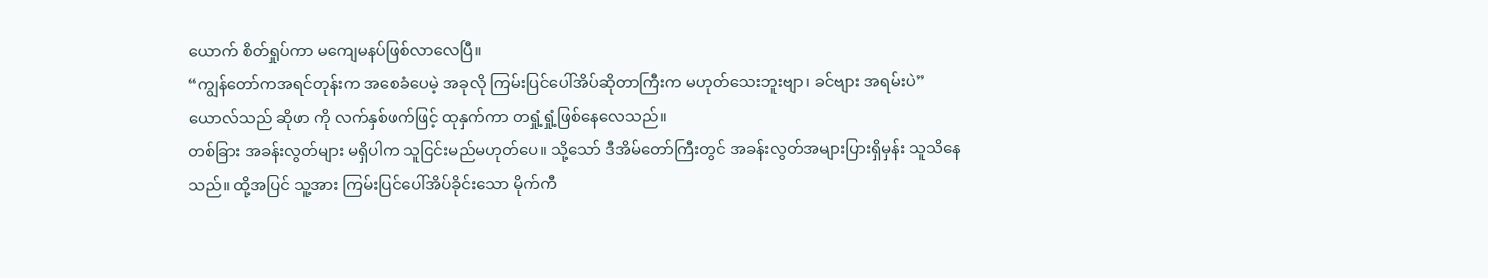ယောက် စိတ်ရှုပ်ကာ မကျေမနပ်ဖြစ်လာလေပြီ။
“ကျွန်တော်ကအရင်တုန်းက အစေခံပေမဲ့ အခုလို ကြမ်းပြင်ပေါ်အိပ်ဆိုတာကြီးက မဟုတ်သေးဘူးဗျာ၊ ခင်ဗျား အရမ်းပဲ”
ယောလ်သည် ဆိုဖာ ကို လက်နှစ်ဖက်ဖြင့် ထုနှက်ကာ တရှုံ့ရှုံ့ဖြစ်နေလေသည်။
တစ်ခြား အခန်းလွတ်များ မရှိပါက သူငြင်းမည်မဟုတ်ပေ။ သို့သော် ဒီအိမ်တော်ကြီးတွင် အခန်းလွတ်အများပြားရှိမှန်း သူသိနေသည်။ ထို့အပြင် သူ့အား ကြမ်းပြင်ပေါ်အိပ်ခိုင်းသော မိုက်ကီ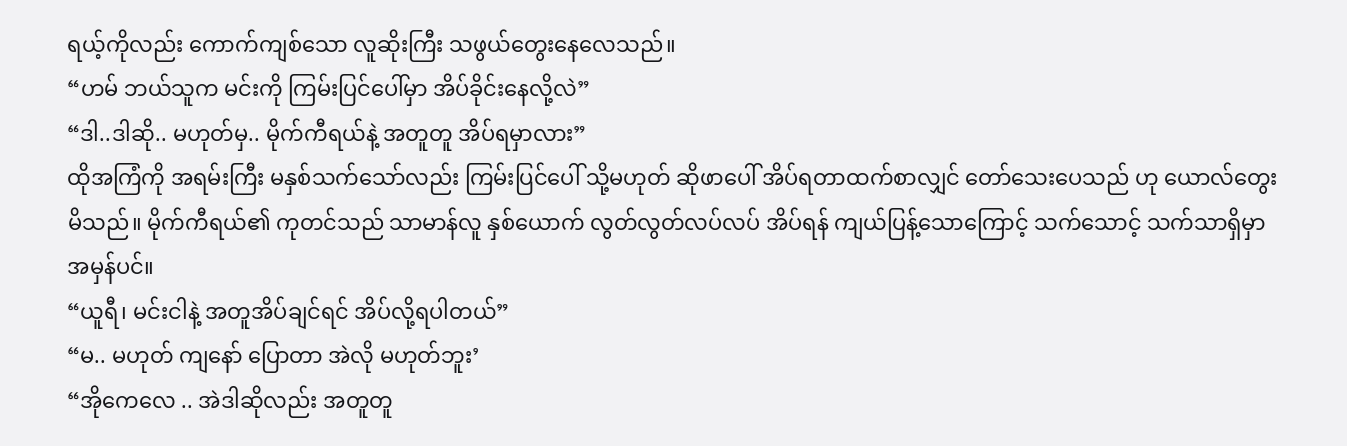ရယ့်ကိုလည်း ကောက်ကျစ်သော လူဆိုးကြီး သဖွယ်တွေးနေလေသည်။
“ဟမ် ဘယ်သူက မင်းကို ကြမ်းပြင်ပေါ်မှာ အိပ်ခိုင်းနေလို့လဲ”
“ဒါ..ဒါဆို.. မဟုတ်မှ.. မိုက်ကီရယ်နဲ့ အတူတူ အိပ်ရမှာလား”
ထိုအကြံကို အရမ်းကြီး မနှစ်သက်သော်လည်း ကြမ်းပြင်ပေါ် သို့မဟုတ် ဆိုဖာပေါ် အိပ်ရတာထက်စာလျှင် တော်သေးပေသည် ဟု ယောလ်တွေးမိသည်။ မိုက်ကီရယ်၏ ကုတင်သည် သာမာန်လူ နှစ်ယောက် လွတ်လွတ်လပ်လပ် အိပ်ရန် ကျယ်ပြန့်သောကြောင့် သက်သောင့် သက်သာရှိမှာ အမှန်ပင်။
“ယူရီ၊ မင်းငါနဲ့ အတူအိပ်ချင်ရင် အိပ်လို့ရပါတယ်”
“မ.. မဟုတ် ကျနော် ပြောတာ အဲလို မဟုတ်ဘူး’
“အိုကေလေ .. အဲဒါဆိုလည်း အတူတူ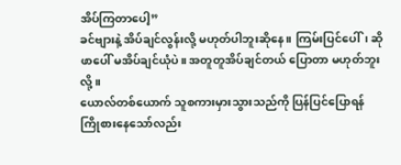အိပ်ကြတာပေါ့”
ခင်ဗျားနဲ့ အိပ်ချင်လွန်းလို့ မဟုတ်ပါဘူးဆိုနေ။ ကြမ်းပြင်ပေါ်၊ ဆိုဖာပေါ် မအိပ်ချင်ယုံပဲ။ အတူတူအိပ်ချင်တယ် ပြောတာ မဟုတ်ဘူးလို့။
ယောလ်တစ်ယောက် သူစကားမှားသွားသည်ကို ပြန်ပြင်ပြောရန် ကြိုစားနေသော်လည်း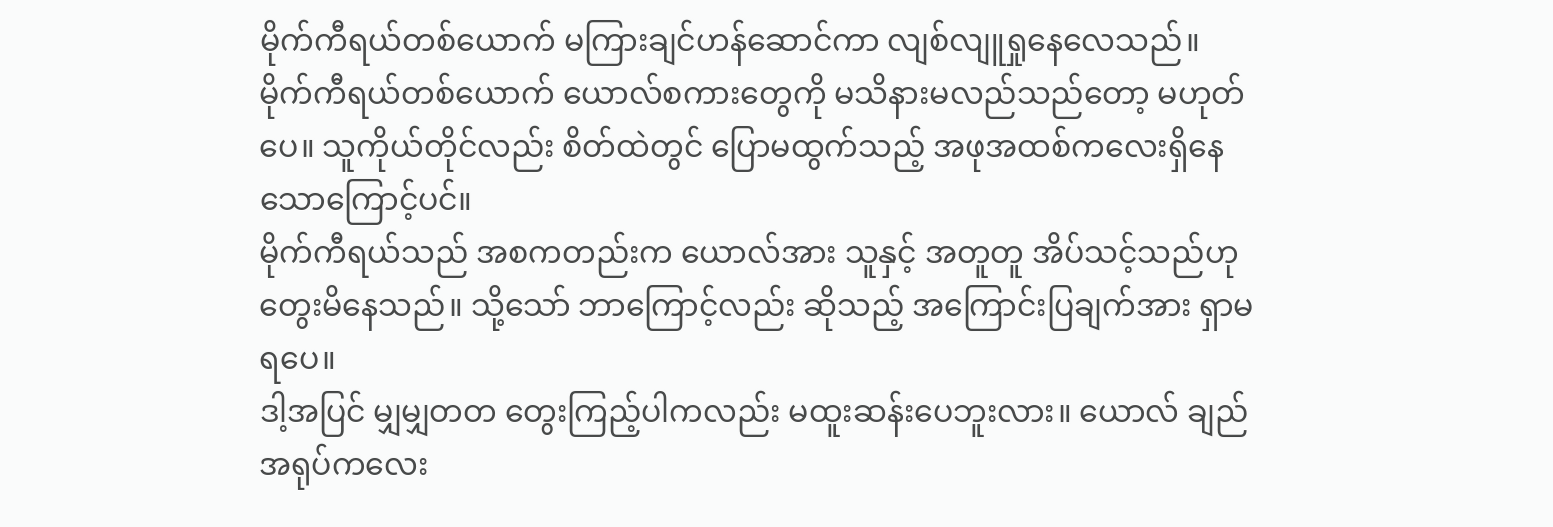မိုက်ကီရယ်တစ်ယောက် မကြားချင်ဟန်ဆောင်ကာ လျစ်လျူရှုနေလေသည်။
မိုက်ကီရယ်တစ်ယောက် ယောလ်စကားတွေကို မသိနားမလည်သည်တော့ မဟုတ်ပေ။ သူကိုယ်တိုင်လည်း စိတ်ထဲတွင် ပြောမထွက်သည့် အဖုအထစ်ကလေးရှိနေသောကြောင့်ပင်။
မိုက်ကီရယ်သည် အစကတည်းက ယောလ်အား သူနှင့် အတူတူ အိပ်သင့်သည်ဟု တွေးမိနေသည်။ သို့သော် ဘာကြောင့်လည်း ဆိုသည့် အကြောင်းပြချက်အား ရှာမရပေ။
ဒါ့အပြင် မျှမျှတတ တွေးကြည့်ပါကလည်း မထူးဆန်းပေဘူးလား။ ယောလ် ချည်အရုပ်ကလေး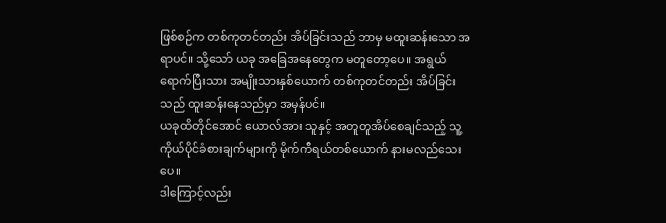ဖြစ်စဉ်က တစ်ကုတင်တည်း အိပ်ခြင်းသည် ဘာမှ မထူးဆန်းသော အရာပင်။ သို့သော် ယခု အခြေအနေတွေက မတူတော့ပေ။ အရွယ်ရောက်ပြီးသား အမျိုးသားနှစ်ယောက် တစ်ကုတင်တည်း အိပ်ခြင်းသည် ထူးဆန်းနေသည်မှာ အမှန်ပင်။
ယခုထိတိုင်အောင် ယောလ်အား သူနှင့် အတူတူအိပ်စေချင်သည့် သူ့ကိုယ်ပိုင်ခံစားချက်များကို မိုက်ကီရယ်တစ်ယောက် နားမလည်သေးပေ။
ဒါကြောင့်လည်း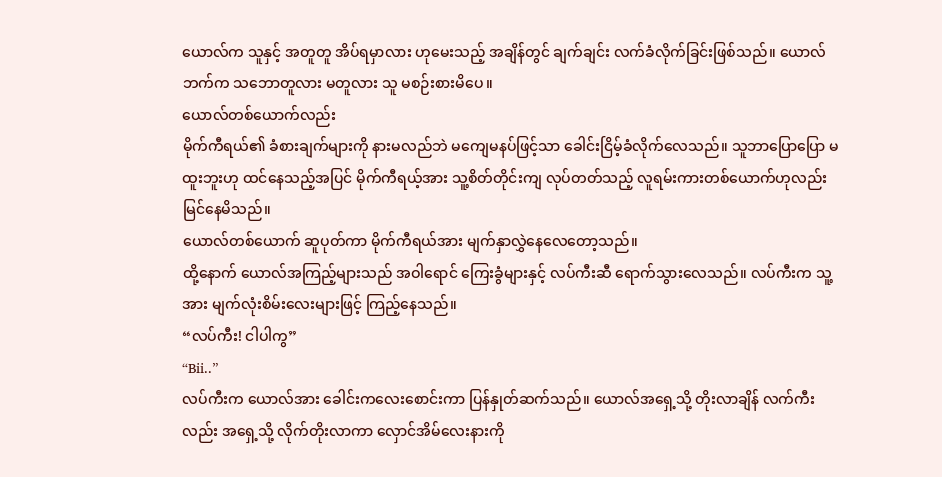ယောလ်က သူနှင့် အတူတူ အိပ်ရမှာလား ဟုမေးသည့် အချိန်တွင် ချက်ချင်း လက်ခံလိုက်ခြင်းဖြစ်သည်။ ယောလ်ဘက်က သဘောတူလား မတူလား သူ မစဉ်းစားမိပေ။
ယောလ်တစ်ယောက်လည်း
မိုက်ကီရယ်၏ ခံစားချက်များကို နားမလည်ဘဲ မကျေမနပ်ဖြင့်သာ ခေါင်းငြိမ့်ခံလိုက်လေသည်။ သူဘာပြောပြော မထူးဘူးဟု ထင်နေသည့်အပြင် မိုက်ကီရယ့်အား သူ့စိတ်တိုင်းကျ လုပ်တတ်သည့် လူရမ်းကားတစ်ယောက်ဟုလည်း မြင်နေမိသည်။
ယောလ်တစ်ယောက် ဆူပုတ်ကာ မိုက်ကီရယ်အား မျက်နှာလွှဲနေလေတော့သည်။
ထို့နောက် ယောလ်အကြည့်များသည် အဝါရောင် ကြေးခွံများနှင့် လပ်ကီးဆီ ရောက်သွားလေသည်။ လပ်ကီးက သူ့အား မျက်လုံးစိမ်းလေးများဖြင့် ကြည့်နေသည်။
“လပ်ကီး! ငါပါကွ”
“Bii..”
လပ်ကီးက ယောလ်အား ခေါင်းကလေးစောင်းကာ ပြန်နှုတ်ဆက်သည်။ ယောလ်အရှေ့သို့ တိုးလာချိန် လက်ကီးလည်း အရှေ့သို့ လိုက်တိုးလာကာ လှောင်အိမ်လေးနားကို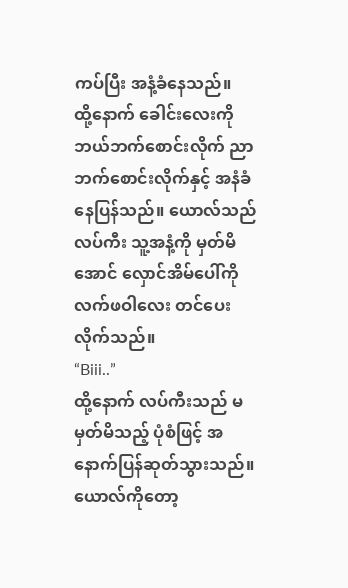ကပ်ပြီး အနံ့ခံနေသည်။
ထို့နောက် ခေါင်းလေးကို ဘယ်ဘက်စောင်းလိုက် ညာဘက်စောင်းလိုက်နှင့် အနံခံနေပြန်သည်။ ယောလ်သည် လပ်ကီး သူ့အနံ့ကို မှတ်မိအောင် လှောင်အိမ်ပေါ်ကို လက်ဖဝါလေး တင်ပေးလိုက်သည်။
“Biii..”
ထို့နောက် လပ်ကီးသည် မမှတ်မိသည့် ပုံစံဖြင့် အနောက်ပြန်ဆုတ်သွားသည်။ ယောလ်ကိုတော့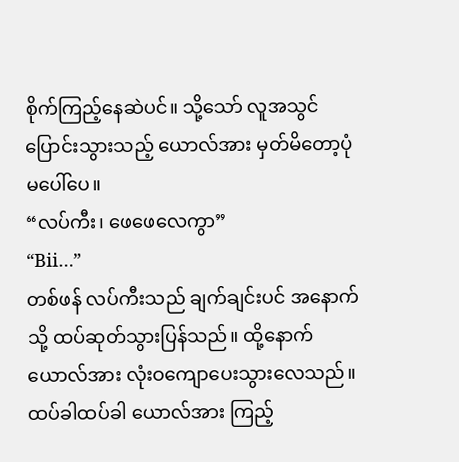စိုက်ကြည့်နေဆဲပင်။ သို့သော် လူအသွင်ပြောင်းသွားသည့် ယောလ်အား မှတ်မိတော့ပုံ မပေါ်ပေ။
“လပ်ကီး၊ ဖေဖေလေကွာ”
“Bii…”
တစ်ဖန် လပ်ကီးသည် ချက်ချင်းပင် အနောက်သို့ ထပ်ဆုတ်သွားပြန်သည်။ ထို့နောက် ယောလ်အား လုံးဝကျောပေးသွားလေသည်။ ထပ်ခါထပ်ခါ ယောလ်အား ကြည့်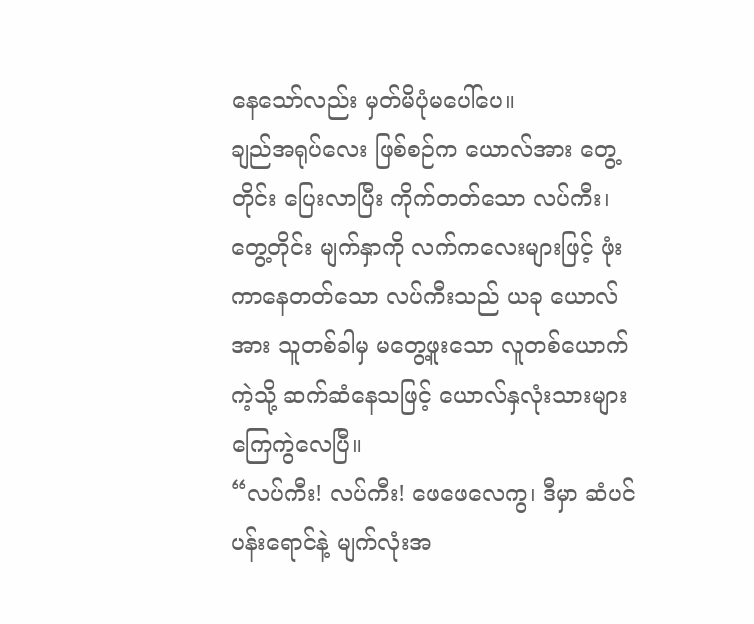နေသော်လည်း မှတ်မိပုံမပေါ်ပေ။
ချည်အရုပ်လေး ဖြစ်စဉ်က ယောလ်အား တွေ့တိုင်း ပြေးလာပြီး ကိုက်တတ်သော လပ်ကီး၊ တွေ့တိုင်း မျက်နှာကို လက်ကလေးများဖြင့် ဖုံးကာနေတတ်သော လပ်ကီးသည် ယခု ယောလ်အား သူတစ်ခါမှ မတွေ့ဖူးသော လူတစ်ယောက်ကဲ့သို့ ဆက်ဆံနေသဖြင့် ယောလ်နှလုံးသားများ ကြေကွဲလေပြီ။
“လပ်ကီး! လပ်ကီး! ဖေဖေလေကွ၊ ဒီမှာ ဆံပင်ပန်းရောင်နဲ့ မျက်လုံးအ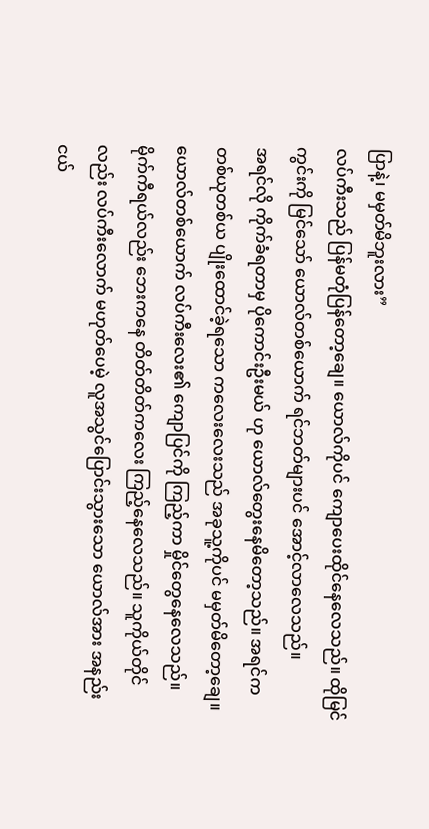ပြာနဲ့၊ မမှတ်မိဘူးလား”
လပ်ကီးသည် ပြန်မတုံပြန်တော့ချေ။ ယောလ်ကိုပင် ကျောပေးထိုင်နေလေသည်။ ထိုမြင်ကွင်းကို မြင်သော် ယောလ်တစ်ယောက် ရင်ဘတ်များပင် အောင့်လာလေသည်။
အရင်လို ကိုက်ခံရတာမှ ပိုကောင်းဦးမယ် ဟု ယောလ်တွေးနေမိတော့သည်။ အရင်က တစ်ယုတစ်ယ ပျိုးထောင်ခဲ့ရသော ကလေးလေးသည် အခုသူ့ကိုပင် မမှတ်မိတော့ချေ။ ယောလ်တစ်ယောက် လပ်ကီးလေး၏ ကျောပြင်ကို ကြည့်ကာ မှိုင်တွေနေလေသည်။
မိုက်ကီရယ်လည်း ဘေးကနေ တိတ်တိတ်ကလေး ကြည့်နေလေသည်။ သူကိုယ်တိုင်လည်း လပ်ကီးလောက် မဟုတ်ပေမဲ့ လူအသွင်ပြောင်းသွားသော ယောလ်အား အနည်းငယ်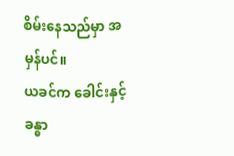စိမ်းနေသည်မှာ အမှန်ပင်။
ယခင်က ခေါင်းနှင့် ခန္ဓာ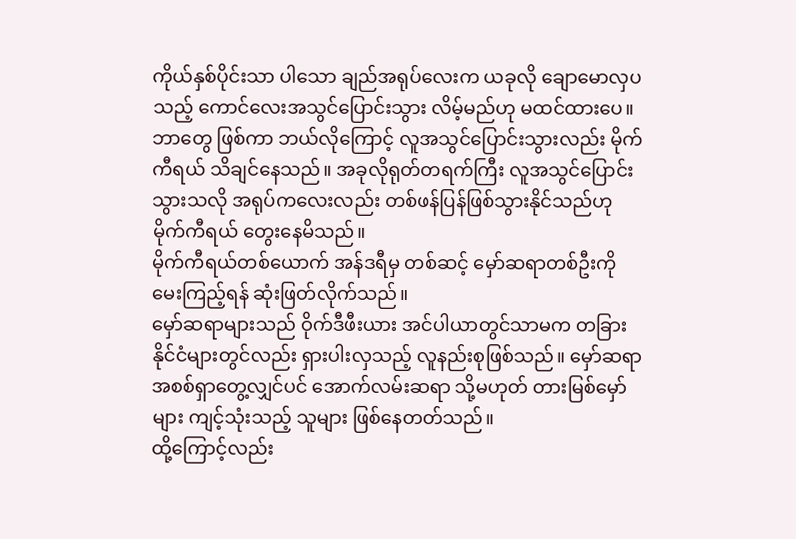ကိုယ်နှစ်ပိုင်းသာ ပါသော ချည်အရုပ်လေးက ယခုလို ချောမောလှပသည့် ကောင်လေးအသွင်ပြောင်းသွား လိမ့်မည်ဟု မထင်ထားပေ။
ဘာတွေ ဖြစ်ကာ ဘယ်လိုကြောင့် လူအသွင်ပြောင်းသွားလည်း မိုက်ကီရယ် သိချင်နေသည်။ အခုလိုရုတ်တရက်ကြီး လူအသွင်ပြောင်းသွားသလို အရုပ်ကလေးလည်း တစ်ဖန်ပြန်ဖြစ်သွားနိုင်သည်ဟု မိုက်ကီရယ် တွေးနေမိသည်။
မိုက်ကီရယ်တစ်ယောက် အန်ဒရီမှ တစ်ဆင့် မှော်ဆရာတစ်ဦးကို မေးကြည့်ရန် ဆုံးဖြတ်လိုက်သည်။
မှော်ဆရာများသည် ဝိုက်ဒီဖီးယား အင်ပါယာတွင်သာမက တခြားနိုင်ငံများတွင်လည်း ရှားပါးလှသည့် လူနည်းစုဖြစ်သည်။ မှော်ဆရာအစစ်ရှာတွေ့လျှင်ပင် အောက်လမ်းဆရာ သို့မဟုတ် တားမြစ်မှော်များ ကျင့်သုံးသည့် သူများ ဖြစ်နေတတ်သည်။
ထို့ကြောင့်လည်း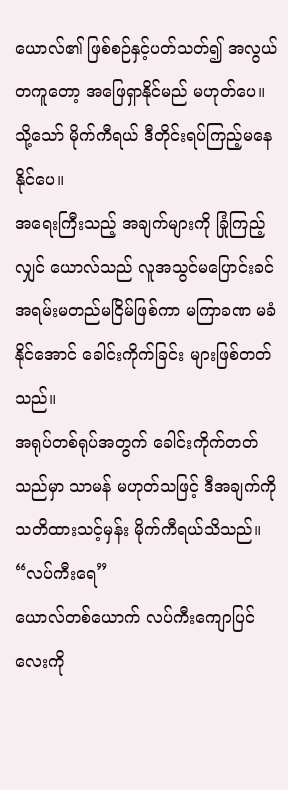ယောလ်၏ ဖြစ်စဉ်နှင့်ပတ်သတ်၍ အလွယ်တကူတော့ အဖြေရှာနိုင်မည် မဟုတ်ပေ။ သို့သော် မိုက်ကီရယ် ဒီတိုင်းရပ်ကြည့်မနေနိုင်ပေ။
အရေးကြီးသည့် အချက်များကို ခြုံကြည့်လျှင် ယောလ်သည် လူအသွင်မပြောင်းခင် အရမ်းမတည်မငြိမ်ဖြစ်ကာ မကြာခဏ မခံနိုင်အောင် ခေါင်းကိုက်ခြင်း များဖြစ်တတ်သည်။
အရုပ်တစ်ရုပ်အတွက် ခေါင်းကိုက်တတ်သည်မှာ သာမန် မဟုတ်သဖြင့် ဒီအချက်ကို သတိထားသင့်မှန်း မိုက်ကီရယ်သိသည်။
“လပ်ကီးရေ”
ယောလ်တစ်ယောက် လပ်ကီးကျောပြင်လေးကို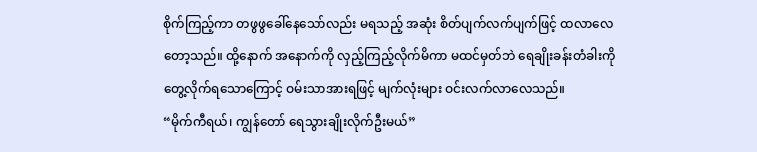စိုက်ကြည့်ကာ တဖွဖွခေါ်နေသော်လည်း မရသည့် အဆုံး စိတ်ပျက်လက်ပျက်ဖြင့် ထလာလေတော့သည်။ ထို့နောက် အနောက်ကို လှည့်ကြည့်လိုက်မိကာ မထင်မှတ်ဘဲ ရေချိုးခန်းတံခါးကို တွေ့လိုက်ရသောကြောင့် ဝမ်းသာအားရဖြင့် မျက်လုံးများ ဝင်းလက်လာလေသည်။
“မိုက်ကီရယ်၊ ကျွန်တော် ရေသွားချိုးလိုက်ဦးမယ်”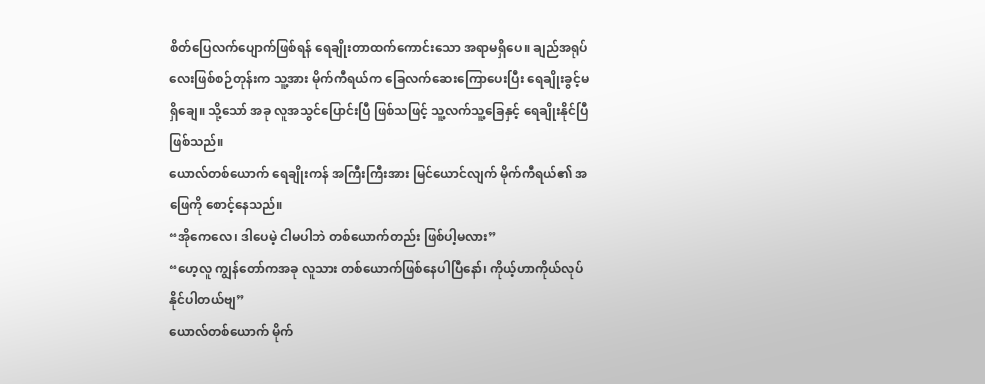စိတ်ပြေလက်ပျောက်ဖြစ်ရန် ရေချိုးတာထက်ကောင်းသော အရာမရှိပေ။ ချည်အရုပ်လေးဖြစ်စဉ်တုန်းက သူ့အား မိုက်ကီရယ်က ခြေလက်ဆေးကြောပေးပြီး ရေချိုးခွင့်မရှိချေ။ သို့သော် အခု လူအသွင်ပြောင်းပြီ ဖြစ်သဖြင့် သူ့လက်သူ့ခြေနှင့် ရေချိုးနိုင်ပြီဖြစ်သည်။
ယောလ်တစ်ယောက် ရေချိုးကန် အကြီးကြီးအား မြင်ယောင်လျက် မိုက်ကီရယ်၏ အဖြေကို စောင့်နေသည်။
“အိုကေလေ၊ ဒါပေမဲ့ ငါမပါဘဲ တစ်ယောက်တည်း ဖြစ်ပါ့မလား”
“ဟေ့လူ ကျွန်တော်ကအခု လူသား တစ်ယောက်ဖြစ်နေပါပြီနော်၊ ကိုယ့်ဟာကိုယ်လုပ်နိုင်ပါတယ်ဗျ”
ယောလ်တစ်ယောက် မိုက်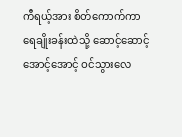ကီရယ့်အား စိတ်ကောက်ကာ ရေချိုးခန်းထဲသို့ ဆောင့်ဆောင့်အောင့်အောင့် ဝင်သွားလေ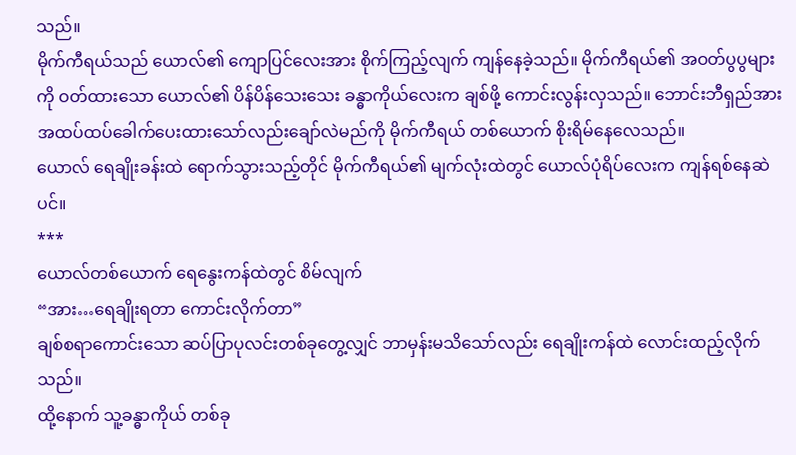သည်။
မိုက်ကီရယ်သည် ယောလ်၏ ကျောပြင်လေးအား စိုက်ကြည့်လျက် ကျန်နေခဲ့သည်။ မိုက်ကီရယ်၏ အဝတ်ပွပွများကို ဝတ်ထားသော ယောလ်၏ ပိန်ပိန်သေးသေး ခန္ဓာကိုယ်လေးက ချစ်ဖို့ ကောင်းလွန်းလှသည်။ ဘောင်းဘီရှည်အား အထပ်ထပ်ခေါက်ပေးထားသော်လည်းချော်လဲမည်ကို မိုက်ကီရယ် တစ်ယောက် စိုးရိမ်နေလေသည်။
ယောလ် ရေချိုးခန်းထဲ ရောက်သွားသည့်တိုင် မိုက်ကီရယ်၏ မျက်လုံးထဲတွင် ယောလ်ပုံရိပ်လေးက ကျန်ရစ်နေဆဲပင်။
***
ယောလ်တစ်ယောက် ရေနွေးကန်ထဲတွင် စိမ်လျက်
“အား…ရေချိုးရတာ ကောင်းလိုက်တာ”
ချစ်စရာကောင်းသော ဆပ်ပြာပုလင်းတစ်ခုတွေ့လျှင် ဘာမှန်းမသိသော်လည်း ရေချိုးကန်ထဲ လောင်းထည့်လိုက်သည်။
ထို့နောက် သူ့ခန္ဓာကိုယ် တစ်ခု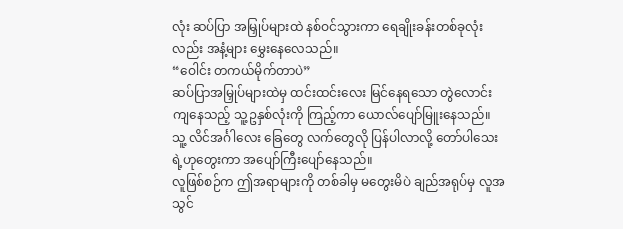လုံး ဆပ်ပြာ အမြှုပ်များထဲ နစ်ဝင်သွားကာ ရေချိုးခန်းတစ်ခုလုံးလည်း အနံ့များ မွှေးနေလေသည်။
“ဝေါင်း တကယ်မိုက်တာပဲ”
ဆပ်ပြာအမြှုပ်များထဲမှ ထင်းထင်းလေး မြင်နေရသော တွဲလောင်းကျနေသည့် သူ့ဥနှစ်လုံးကို ကြည့်ကာ ယောလ်ပျော်မြူးနေသည်။ သူ့ လိင်အင်္ဂါလေး ခြေတွေ လက်တွေလို ပြန်ပါလာလို့ တော်ပါသေးရဲ့ဟုတွေးကာ အပျော်ကြီးပျော်နေသည်။
လူဖြစ်စဉ်က ဤအရာများကို တစ်ခါမှ မတွေးမိပဲ ချည်အရုပ်မှ လူအသွင်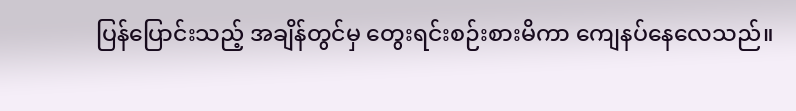ပြန်ပြောင်းသည့် အချိန်တွင်မှ တွေးရင်းစဉ်းစားမိကာ ကျေနပ်နေလေသည်။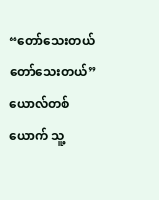“တော်သေးတယ် တော်သေးတယ်”
ယောလ်တစ်ယောက် သူ့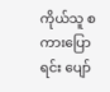ကိုယ်သူ စကားပြောရင်း ပျော်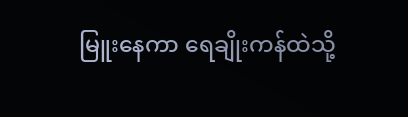မြူးနေကာ ရေချိုးကန်ထဲသို့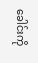ခေါင်းကို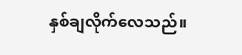နှစ်ချလိုက်လေသည်။